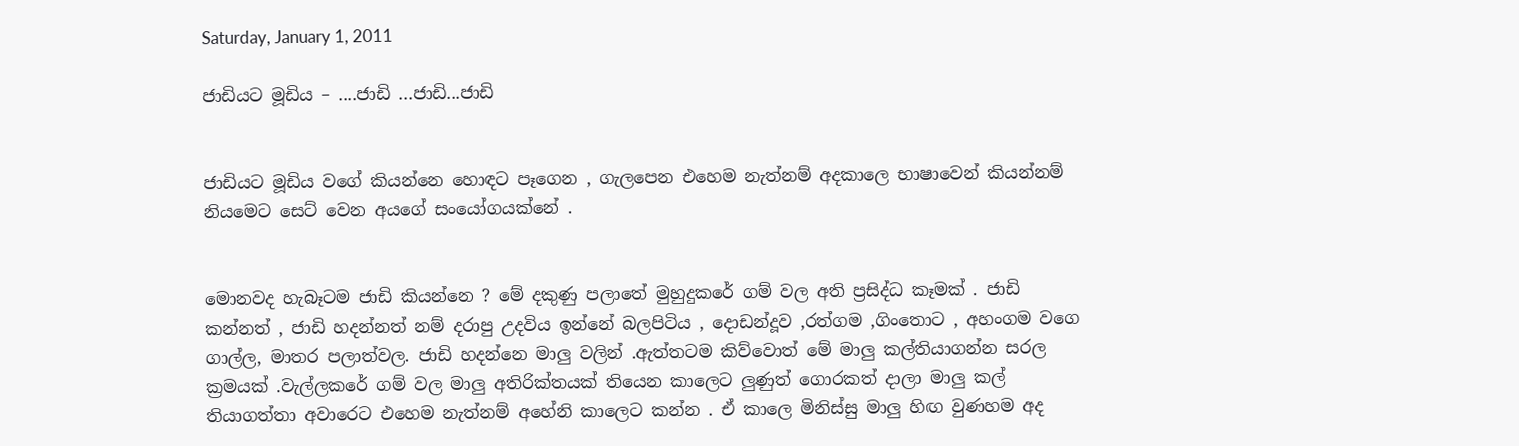Saturday, January 1, 2011

ජාඩියට මූඩිය – ....ජාඩි ...ජාඩි...ජාඩි


ජාඩියට මූඩිය වගේ කියන්නෙ හොඳට පෑගෙන , ගැලපෙන එහෙම නැත්නම් අදකාලෙ භාෂාවෙන් කියන්නම් නියමෙට සෙට් වෙන අයගේ සංයෝගයක්නේ .


මොනවද හැබෑටම ජාඩි කියන්නෙ ? මේ දකුණු පලාතේ මුහුදුකරේ ගම් වල අති ප්‍රසිද්ධ කෑමක් . ජාඩි කන්නත් , ජාඩි හදන්නත් නම් දරාපු උදවිය ඉන්නේ බලපිටිය , දොඩන්දූව ,රත්ගම ,ගිංතොට , අහංගම වගෙ ගාල්ල, මාතර පලාත්වල. ජාඩි හදන්නෙ මාලු වලින් .ඇත්තටම කිව්වොත් මේ මාලු කල්තියාගන්න සරල ක්‍රමයක් .වැල්ලකරේ ගම් වල මාලු අතිරික්තයක් තියෙන කාලෙට ලුණුත් ගොරකත් දාලා මාලු කල් තියාගත්තා අවාරෙට එහෙම නැත්නම් අහේනි කාලෙට කන්න . ඒ කාලෙ මිනිස්සු මාලු හිඟ වුණහම අද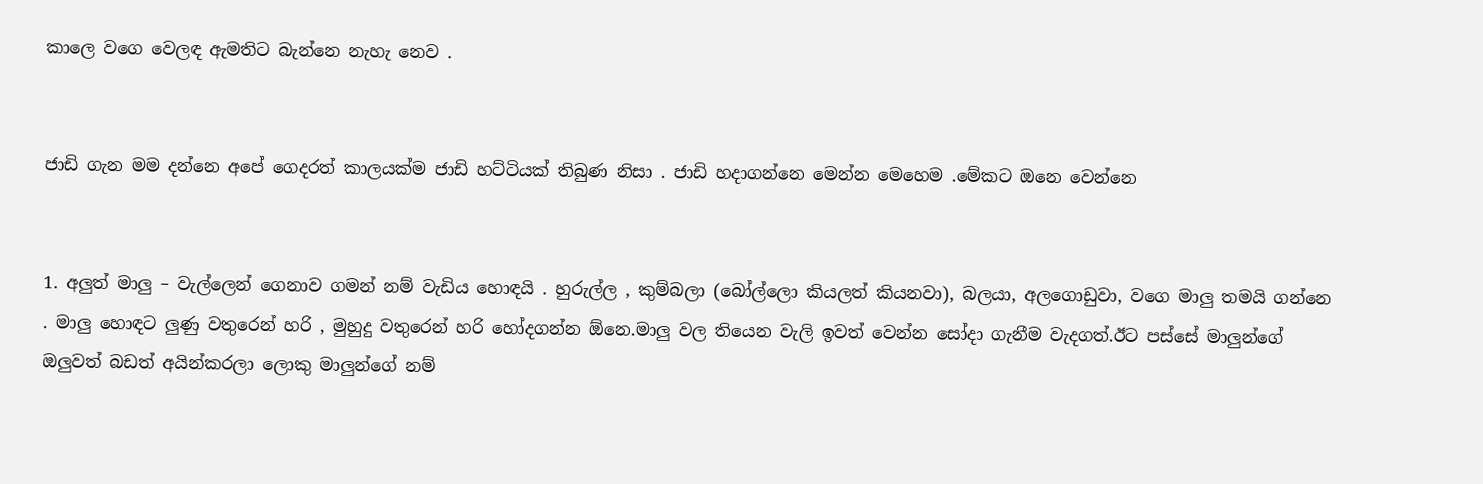කාලෙ වගෙ වෙලඳ ඇමතිට බැන්නෙ නැහැ නෙව .


ජාඩි ගැන මම දන්නෙ අපේ ගෙදරත් කාලයක්ම ජාඩි හට්ටියක් තිබුණ නිසා . ජාඩි හදාගන්නෙ මෙන්න මෙහෙම .මේකට ඔනෙ වෙන්නෙ


1. අලුත් මාලු – වැල්ලෙන් ගෙනාව ගමන් නම් වැඩිය හොඳයි . හුරුල්ල , කුම්බලා (බෝල්ලො කියලත් කියනවා), බලයා, අලගොඩුවා, වගෙ මාලු තමයි ගන්නෙ . මාලු හොඳට ලුණු වතුරෙන් හරි , මුහුදු වතුරෙන් හරි හෝදගන්න ඕනෙ.මාලු වල තියෙන වැලි ඉවත් වෙන්න සෝදා ගැනීම වැදගත්.ඊට පස්සේ මාලුන්ගේ ඔලුවත් බඩත් අයින්කරලා ලොකු මාලුන්ගේ නම්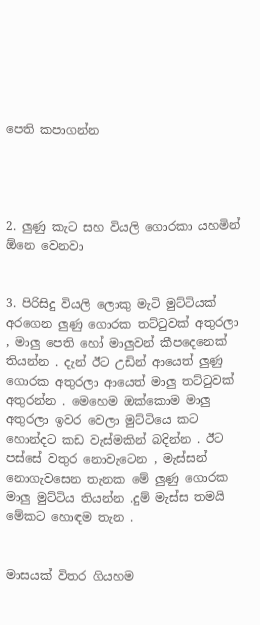පෙති කපාගන්න




2. ලුණු කැට සහ වියලි ගොරකා යහමින් ඕනෙ වෙනවා


3. පිරිසිදු වියලි ලොකු මැටි මුට්ටියක් අරගෙන ලුණු ගොරක තට්ටුවක් අතුරලා , මාලු පෙති හෝ මාලුවන් කීපදෙනෙක් තියන්න . දැන් ඊට උඩින් ආයෙත් ලුණු ගොරක අතුරලා ආයෙත් මාලු තට්ටුවක් අතුරන්න . මෙහෙම ඔක්කොම මාලු අතුරලා ඉවර වෙලා මුට්ටියෙ කට හොන්දට කඩ වැස්මකින් බදින්න . ඊට පස්සේ වතුර නොවැටෙන , මැස්සන් නොගැවසෙන තැනක මේ ලුණු ගොරක මාලු මුට්ටිය තියන්න .දුම් මැස්ස තමයි මේකට හොඳම තැන .


මාසයක් විතර ගියහම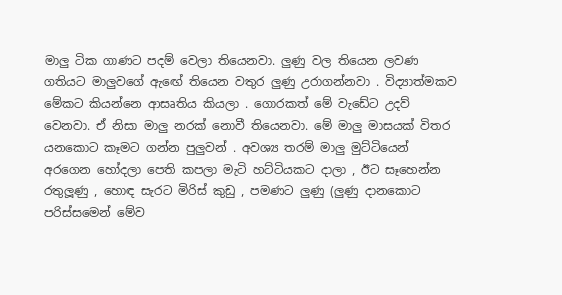මාලු ටික ගාණට පදම් වෙලා තියෙනවා. ලුණු වල තියෙන ලවණ ගතියට මාලුවගේ ඇඟේ තියෙන වතුර ලුණු උරාගන්නවා . විද්‍යාත්මකව මේකට කියන්නෙ ආසෘතිය කියලා . ගොරකත් මේ වැඩේට උදව් වෙනවා. ඒ නිසා මාලු නරක් නොවී තියෙනවා. මේ මාලු මාසයක් විතර යනකොට කෑමට ගන්න පුලුවන් . අවශ්‍ය තරම් මාලු මුට්ටියෙන් අරගෙන හෝදලා පෙති කපලා මැටි හට්ටියකට දාලා , ඊට සෑහෙන්න රතුලූණු , හොඳ සැරට මිරිස් කුඩු , පමණට ලුණු (ලුණු දානකොට පරිස්සමෙන් මේව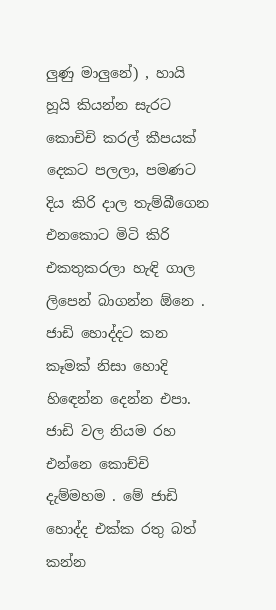ලුණු මාලුනේ) , හායි හූයි කියන්න සැරට කොචිචි කරල් කීපයක් දෙකට පලලා, පමණට දිය කිරි දාල තැම්බීගෙන එනකොට මිටි කිරි එකතුකරලා හැඳි ගාල ලිපෙන් බාගන්න ඕනෙ . ජාඩි හොද්දට කන කෑමක් නිසා හොදි හිඳෙන්න දෙන්න එපා. ජාඩි වල නියම රහ එන්නෙ කොච්චි දැම්මහම . මේ ජාඩි හොද්ද එක්ක රතු බත් කන්න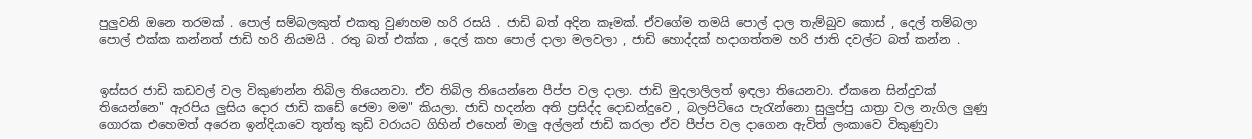පුලුවනි ඔනෙ තරමක් . පොල් සම්බලකුත් එකතු වුණහම හරි රසයි . ජාඩි බත් අදින කෑමක්. ඒවගේම තමයි පොල් දාල තැම්බුව කොස් , දෙල් තම්බලා පොල් එක්ක කන්නත් ජාඩි හරි නියමයි . රතු බත් එක්ක , දෙල් කහ පොල් දාලා මලවලා , ජාඩි හොද්දක් හදාගත්තම හරි ජාති දවල්ට බත් කන්න .


ඉස්සර ජාඩි කඩවල් වල විකුණන්න තිබිල තියෙනවා. ඒව තිබිල තියෙන්නෙ පීප්ප වල දාලා. ජාඩි මුදලාලිලත් ඉඳලා තියෙනවා. ඒකනෙ සින්දුවක් තියෙන්නෙ" ඇරපිය ලුසිය දොර ජාඩි කඩේ ජෙමා මම" කියලා. ජාඩි හදන්න අති ප්‍රසිද්ද දොඩන්දුවෙ , බලපිටියෙ පැරැන්නො සුලුප්පු යාත්‍රා වල නැගිල ලුණු ගොරක එහෙමත් අරෙන ඉන්දියාවෙ තූත්තු කුඩි වරායට ගිහින් එහෙන් මාලු අල්ලන් ජාඩි කරලා ඒව පීප්ප වල දාගෙන ඇවිත් ලංකාවෙ විකුණුවා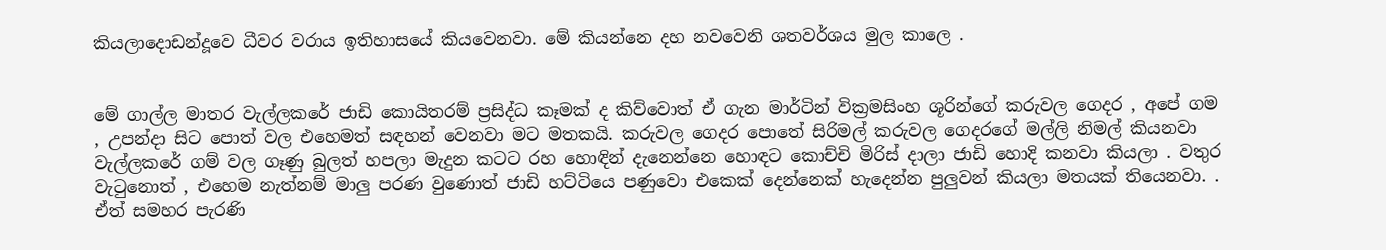කියලාදොඩන්දූවෙ ධීවර වරාය ඉතිහාසයේ කියවෙනවා. මේ කියන්නෙ දහ නවවෙනි ශතවර්ශය මුල කාලෙ .


මේ ගාල්ල මාතර වැල්ලකරේ ජාඩි කොයිතරම් ප්‍රසිද්ධ කෑමක් ද කිව්වොත් ඒ ගැන මාර්ටින් වික්‍රමසිංහ ශූරින්ගේ කරුවල ගෙදර , අපේ ගම , උපන්දා සිට පොත් වල එහෙමත් සඳහන් වෙනවා මට මතකයි. කරුවල ගෙදර පොතේ සිරිමල් කරුවල ගෙදරගේ මල්ලි නිමල් කියනවා වැල්ලකරේ ගම් වල ගෑණු බුලත් හපලා මැදුන කටට රහ හොඳින් දැනෙන්නෙ හොඳට කොච්චි මිරිස් දාලා ජාඩි හොදි කනවා කියලා . වතුර වැටුනොත් , එහෙම නැත්නම් මාලු පරණ වුණොත් ජාඩි හට්ටියෙ පණුවො එකෙක් දෙන්නෙක් හැදෙන්න පුලුවන් කියලා මතයක් තියෙනවා. . ඒත් සමහර පැරණි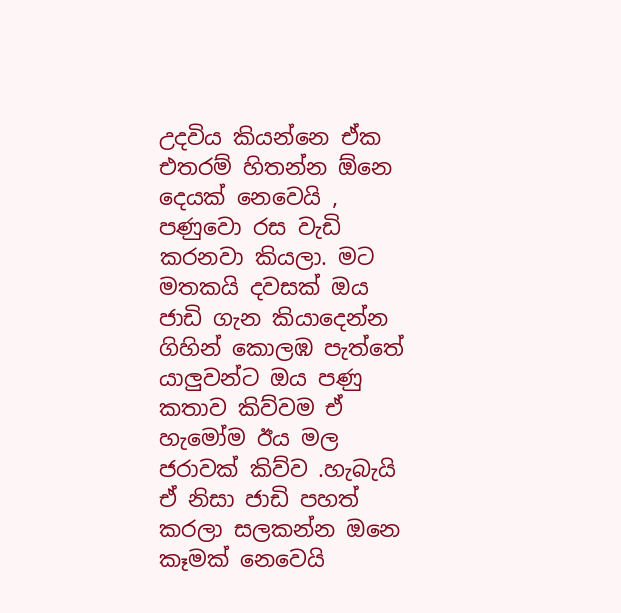උදවිය කියන්නෙ ඒක එතරම් හිතන්න ඕනෙ දෙයක් නෙවෙයි , පණුවො රස වැඩි කරනවා කියලා. මට මතකයි දවසක් ඔය ජාඩි ගැන කියාදෙන්න ගිහින් කොලඹ පැත්තේ යාලුවන්ට ඔය පණු කතාව කිව්වම ඒ හැමෝම ඊය මල ජරාවක් කිව්ව .හැබැයි ඒ නිසා ජාඩි පහත් කරලා සලකන්න ඔනෙ කෑමක් නෙවෙයි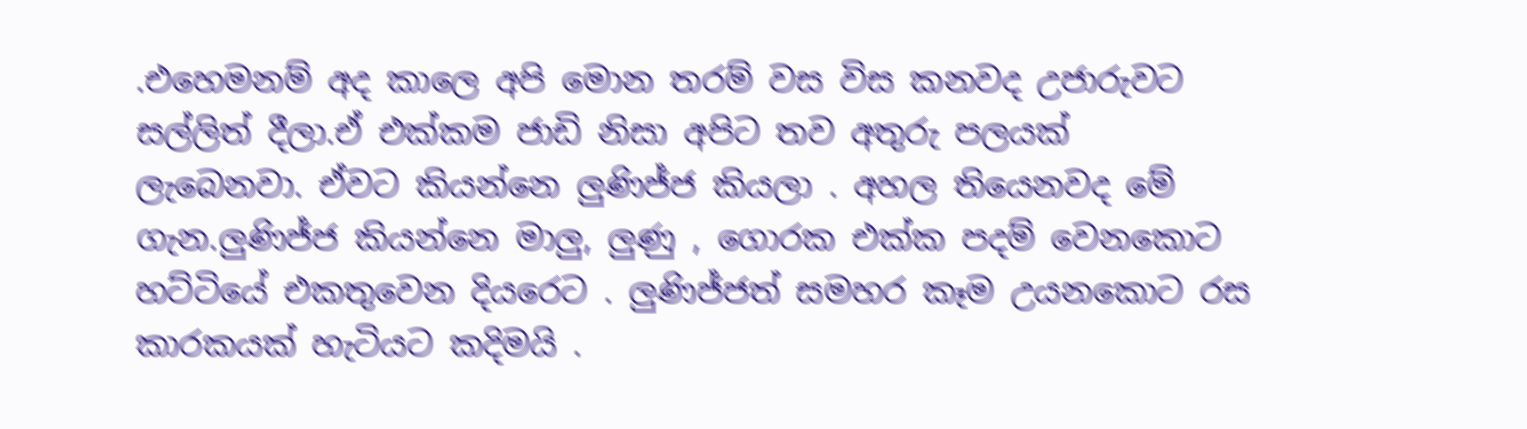.එහෙමනම් අද කාලෙ අපි මොන තරම් වස විස කනවද උජාරුවට සල්ලිත් දීලා.ඒ එක්කම ජාඩි නිසා අපිට තව අතුරු පලයක් ලැබෙනවා. ඒවට කියන්නෙ ලුණිජ්ජ කියලා . අහල තියෙනවද මේ ගැන.ලුණිජ්ජ කියන්නෙ මාලු, ලුණු , ගොරක එක්ක පදම් වෙනකොට හට්ටියේ එකතුවෙන දියරෙට . ලුණිජ්ජත් සමහර කෑම උයනකොට රස කාරකයක් හැටියට කදිමයි .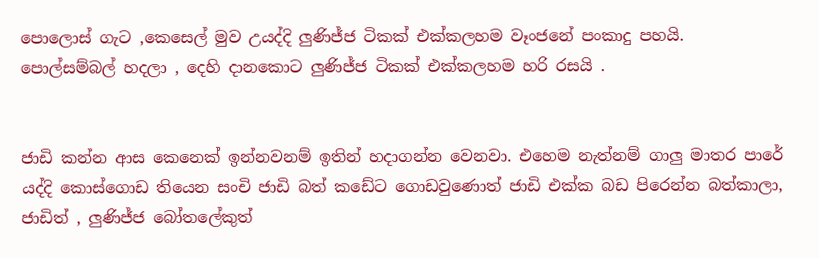පොලොස් ගැට ,කෙසෙල් මුව උයද්දි ලුණිජ්ජ ටිකක් එක්කලහම වෑංජනේ පංකාදු පහයි. පොල්සම්බල් හදලා , දෙහි දානකොට ලුණිජ්ජ ටිකක් එක්කලහම හරි රසයි .


ජාඩි කන්න ආස කෙනෙක් ඉන්නවනම් ඉතින් හදාගන්න වෙනවා. එහෙම නැත්නම් ගාලු මාතර පාරේ යද්දි කොස්ගොඩ තියෙන සංචි ජාඩි බත් කඩේට ගොඩවුණොත් ජාඩි එක්ක බඩ පිරෙන්න බත්කාලා, ජාඩිත් , ලුණිජ්ජ බෝතලේකුත්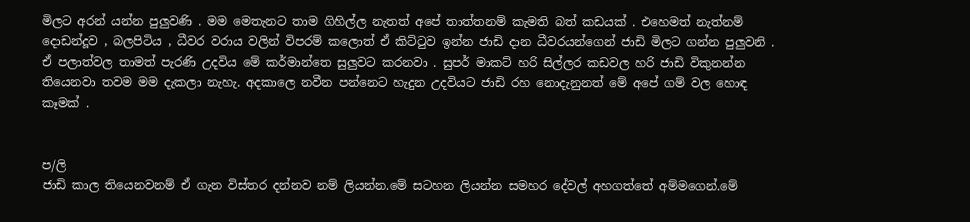මිලට අරන් යන්න පුලුවණි . මම මෙතැනට තාම ගිහිල්ල නැතත් අපේ තාත්තනම් කැමති බත් කඩයක් . එහෙමත් නැත්නම් දොඩන්දූව , බලපිටිය , ධීවර වරාය වලින් විපරම් කලොත් ඒ කිට්ටුව ඉන්න ජාඩි දාන ධීවරයන්ගෙන් ජාඩි මිලට ගන්න පුලුවනි . ඒ පලාත්වල තාමත් පැරණි උදවිය මේ කර්මාන්තෙ සුලුවට කරනවා . සුපර් මාකට් හරි සිල්ලර කඩවල හරි ජාඩි විකුනන්න තියෙනවා තවම මම දැකලා නැහැ. අදකාලෙ නවීන පන්නෙට හැදුන උදවියට ජාඩි රහ නොදැනුනත් මේ අපේ ගම් වල හොඳ කෑමක් .


ප/ලි
ජාඩි කාල තියෙනවනම් ඒ ගැන විස්තර දන්නව නම් ලියන්න.මේ සටහන ලියන්න සමහර දේවල් අහගත්තේ අම්මගෙන්.මේ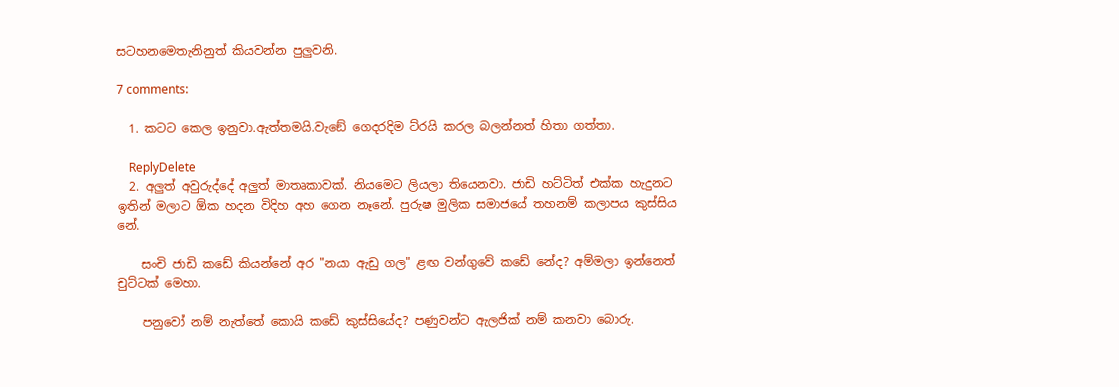සටහනමෙතැනිනුත් කියවන්න පුලුවනි.

7 comments:

  1. කටට කෙල ඉනුවා.ඇත්තමයි.වැඞේ ගෙදරදිම ට්රයි කරල බලන්නත් හිතා ගත්තා.

    ReplyDelete
  2. අලුත් අවුරුද්දේ අලුත් මාතෘකාවක්. නියමෙට ලියලා තියෙනවා. ජාඩි හට්ටිත් එක්ක හැදුනට ඉතින් මලාට ඕක හදන විදිහ අහ ගෙන නෑනේ. පුරුෂ මුලික සමාජයේ තහනම් කලාපය කුස්සිය නේ.

    සංචි ජාඩි කඩේ කියන්නේ අර "නයා ඇඩු ගල" ළඟ වන්ගුවේ කඩේ නේද? අම්මලා ඉන්නෙත් චුට්ටක් මෙහා.

    පනුවෝ නම් නැත්තේ කොයි කඩේ කුස්සියේද? පණුවන්ට ඇලජික් නම් කනවා බොරු.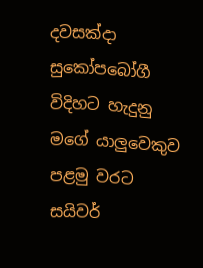දවසක්දා සුකෝපබෝගී විදිහට හැදුනු මගේ යාලුවෙකුව පළමු වරට සයිවර්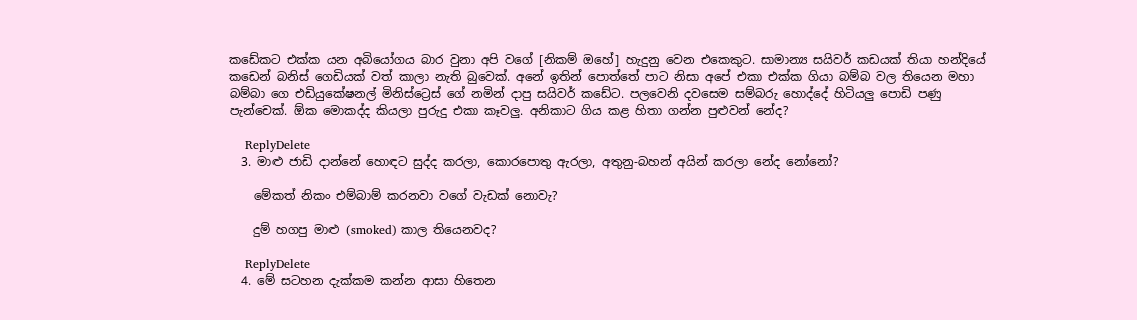කඩේකට එක්ක යන අබියෝගය බාර වුනා අපි වගේ [නිකම් ඔහේ] හැදුනු වෙන එකෙකුට. සාමාන්‍ය සයිවර් කඩයක් තියා හන්දියේ කඩෙන් බනිස් ගෙඩියක් වත් කාලා නැති බුවෙක්. අනේ ඉතින් පොත්තේ පාට නිසා අපේ එකා එක්ක ගියා බම්බ වල තියෙන මහා බම්බා ගෙ එඩියුකේෂනල් මිනිස්ට්‍රෙස් ගේ නමින් දාපු සයිවර් කඩේට. පලවෙනි දවසෙම සම්බරු හොද්දේ හිටියලු පොඩි පණු පැන්චෙක්. ඕක මොකද්ද කියලා පුරුදු එකා කෑවලු. අනිකාට ගිය කළ හිතා ගන්න පුළුවන් නේද?

    ReplyDelete
  3. මාළු ජාඩි දාන්නේ හොඳට සුද්ද කරලා, කොරපොතු ඇරලා, අතුනු-බහන් අයින් කරලා නේද නෝනෝ?

    මේකත් නිකං එම්බාම් කරනවා වගේ වැඩක් නොවැ?

    දුම් හගපු මාළු (smoked) කාල තියෙනවද?

    ReplyDelete
  4. මේ සටහන දැක්කම කන්න ආසා හිතෙන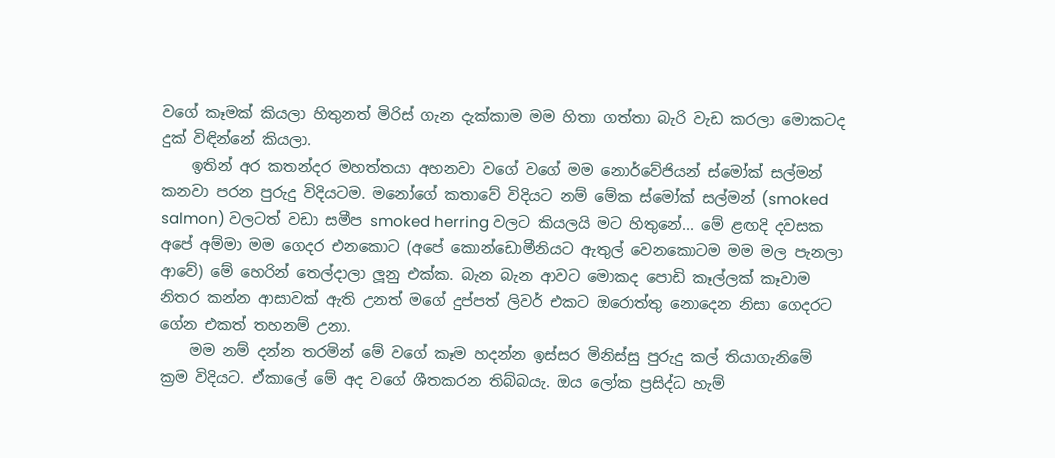වගේ කෑමක් කියලා හිතුනත් මිරිස් ගැන දැක්කාම මම හිතා ගත්තා බැරි වැඩ කරලා මොකටද දුක් විඳින්නේ කියලා.
    ඉතින් අර කතන්දර මහත්තයා අහනවා වගේ වගේ මම නොර්වේජියන් ස්මෝක් සල්මන් කනවා පරන පුරුදු විදියටම. මනෝගේ කතාවේ විදියට නම් මේක ස්මෝක් සල්මන් (smoked salmon) වලටත් වඩා සමීප smoked herring වලට කියලයි මට හිතුනේ... මේ ළඟදි දවසක අපේ අම්මා මම ගෙදර එනකොට (අපේ කොන්ඩොමීනියට ඇතුල් වෙනකොටම මම මල පැනලා ආවේ) මේ හෙරින් තෙල්දාලා ලූනු එක්ක. බැන බැන ආවට මොකද පොඩි කෑල්ලක් කෑවාම නිතර කන්න ආසාවක් ඇති උනත් මගේ දුප්පත් ලිවර් එකට ඔරොත්තු නොදෙන නිසා ගෙදරට ගේන එකත් තහනම් උනා.
    මම නම් දන්න තරමින් මේ වගේ කෑම හදන්න ඉස්සර මිනිස්සු පුරුදු කල් තියාගැනිමේ ක්‍රම විදියට. ඒකාලේ මේ අද වගේ ශීතකරන තිබ්බයැ. ඔය ලෝක ප්‍රසිද්ධ හැම්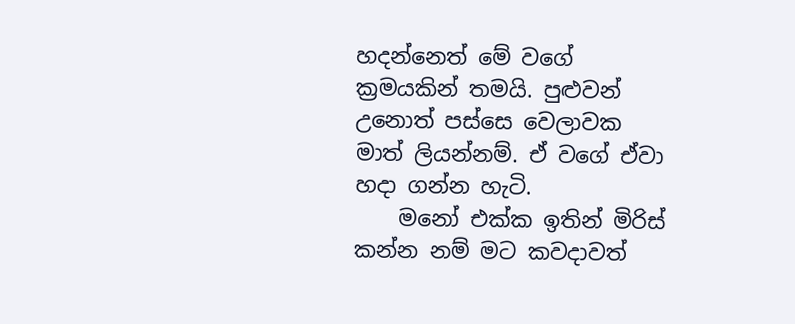හදන්නෙත් මේ වගේ ක්‍රමයකින් තමයි. පුළුවන් උනොත් පස්සෙ වෙලාවක මාත් ලියන්නම්. ඒ වගේ ඒවා හදා ගන්න හැටි.
    මනෝ එක්ක ඉතින් මිරිස් කන්න නම් මට කවදාවත්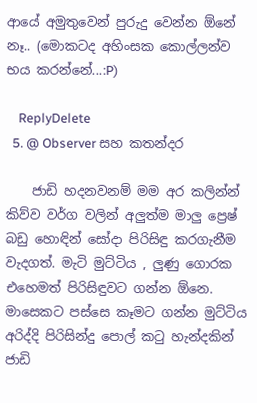ආයේ අමුතුවෙන් පුරුදු වෙන්න ඕනේ නෑ.. (මොකටද අහිංසක කොල්ලන්ව භය කරන්නේ...:P)

    ReplyDelete
  5. @ Observer සහ කතන්දර

    ජාඩි හදනවනම් මම අර කලින්න් කිව්ව වර්ග වලින් අලුත්ම මාලු ප්‍රෙෂ් බඩු හොඳින් සෝදා පිරිසිඳු කරගැනීම වැදගත්. මැටි මුට්ටිය , ලුණු ගොරක එහෙමත් පිරිසිඳුවට ගන්න ඕනෙ. මාසෙකට පස්සෙ කෑමට ගන්න මුට්ටිය අරිද්දි පිරිසින්දු පොල් කටු හැන්දකින් ජාඩි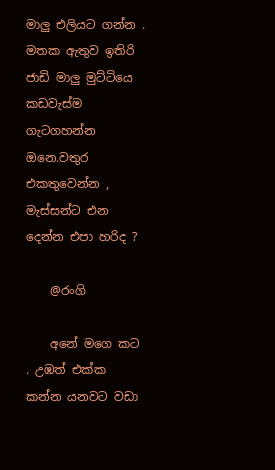මාලු එලියට ගන්න . මතක ඇතුව ඉතිරි ජාඩි මාලු මුට්ටියෙ කඩවැස්ම ගැටගහන්න ඔනෙ.වතුර එකතුවෙන්න , මැස්සන්ට එන දෙන්න එපා හරිද ?

    @රංගි

    අනේ මගෙ කට . උඹත් එක්ක කන්න යනවට වඩා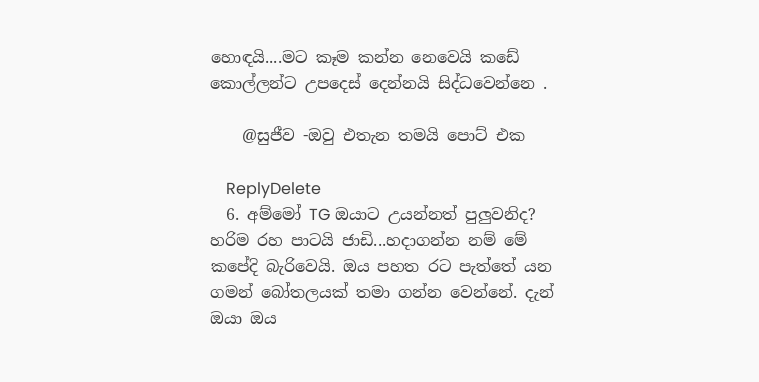හොඳයි....මට කෑම කන්න නෙවෙයි කඩේ කොල්ලන්ට උපදෙස් දෙන්නයි සිද්ධවෙන්නෙ .

    @සුජීව -ඔවු එතැන තමයි පොට් එක

    ReplyDelete
  6. අම්මෝ TG ඔයාට උයන්නත් පුලුවනිද? හරිම රහ පාටයි ජාඩි...හදාගන්න නම් මේ කපේදි බැරිවෙයි. ඔය පහත රට පැත්තේ යන ගමන් බෝතලයක් තමා ගන්න වෙන්නේ. දැන් ඔයා ඔය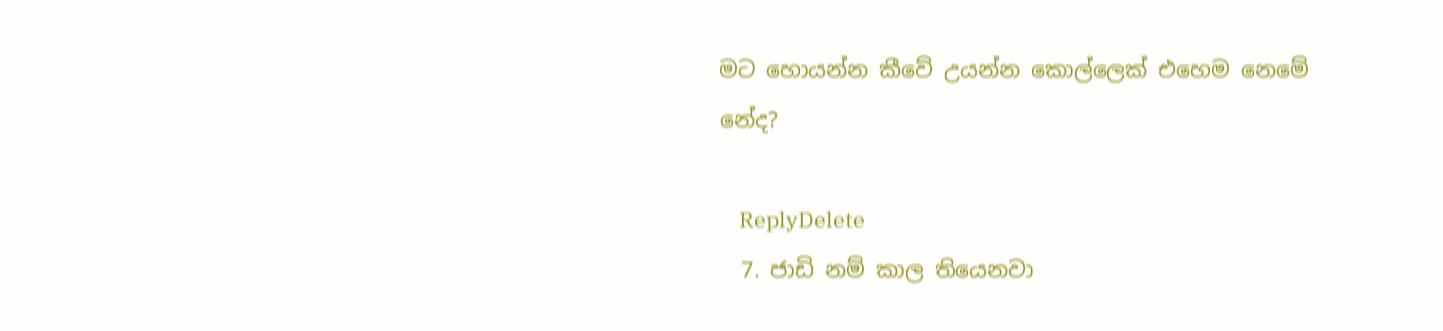මට හොයන්න කීවේ උයන්න කොල්ලෙක් එහෙම නෙමේ නේද?

    ReplyDelete
  7. ජාඩි නම් කාල තියෙනවා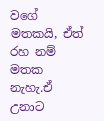වගේ මතකයි, ඒත් රහ නම් මතක නැහැ.ඒ උනාට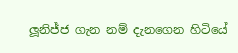ලූනිජ්ජ ගැන නම් දැනගෙන හිටියේ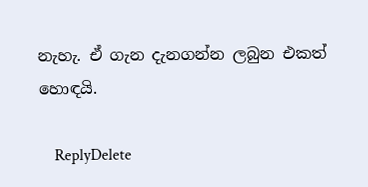නැහැ. ඒ ගැන දැනගන්න ලබුන එකත් හොඳයි.

    ReplyDelete